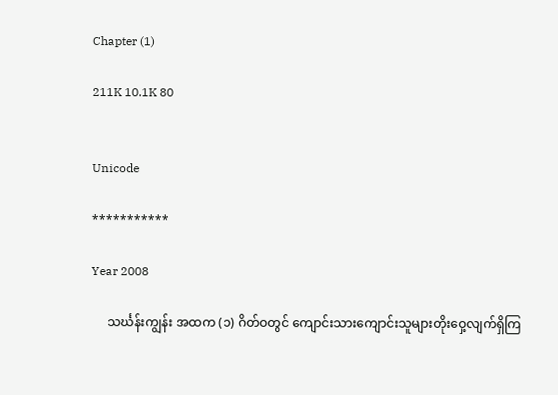Chapter (1)

211K 10.1K 80


Unicode

***********

Year 2008

     သင်္ဃန်းကျွန်း အထက (၁) ဂိတ်ဝတွင် ကျောင်းသားကျောင်းသူများတိုးဝှေ့လျက်ရှိကြ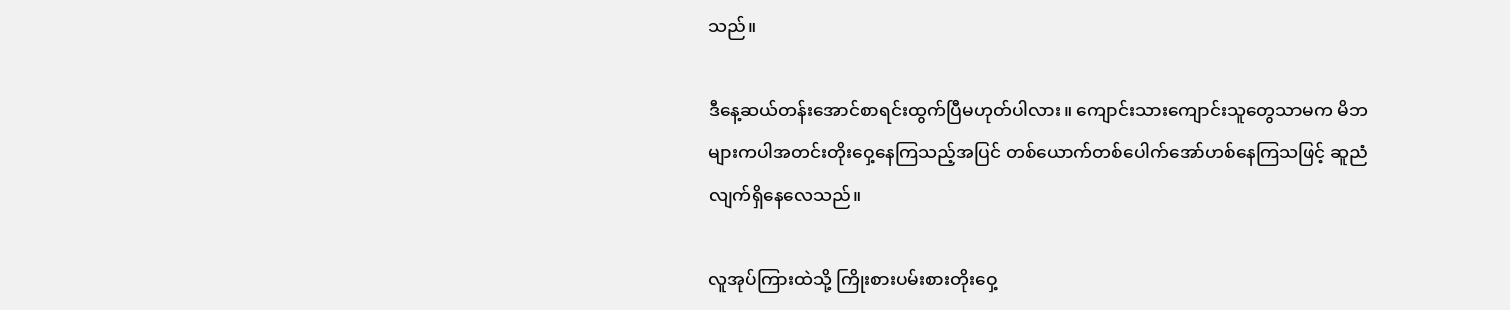သည်။

ဒီနေ့ဆယ်တန်းအောင်စာရင်းထွက်ပြီမဟုတ်ပါလား။ ကျောင်းသားကျောင်းသူတွေသာမက မိဘများကပါအတင်းတိုးဝှေ့နေကြသည့်အပြင် တစ်ယောက်တစ်ပေါက်အော်ဟစ်နေကြသဖြင့် ဆူညံလျက်ရှိနေလေသည်။

လူအုပ်ကြားထဲသို့ ကြိုးစားပမ်းစားတိုးဝှေ့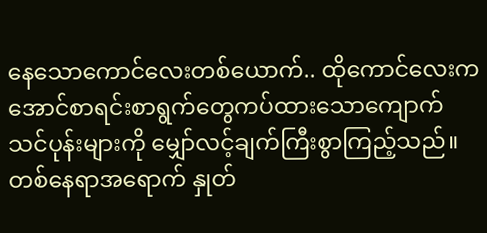နေသောကောင်လေးတစ်ယောက်.. ထိုကောင်လေးက အောင်စာရင်းစာရွက်တွေကပ်ထားသောကျောက်သင်ပုန်းများကို မျှော်လင့်ချက်ကြီးစွာကြည့်သည်။ တစ်နေရာအရောက် နှုတ်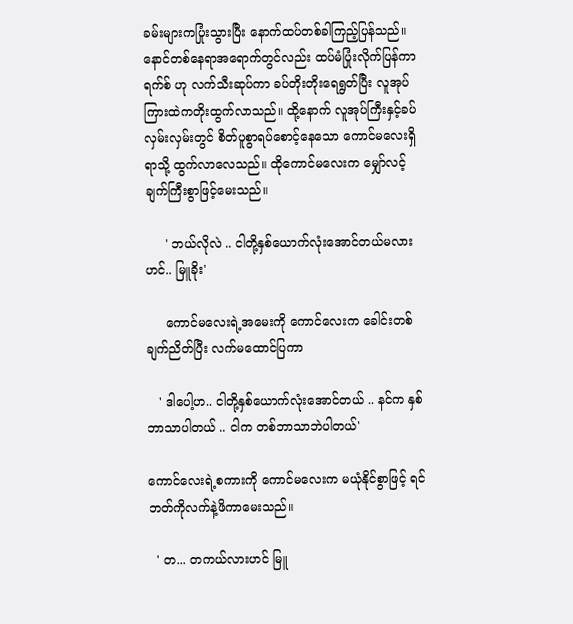ခမ်းများကပြုံးသွားပြီး နောက်ထပ်တစ်ခါကြည့်ပြန်သည်။ နောင်တစ်နေရာအရောက်တွင်လည်း ထပ်မံပြုံးလိုက်ပြန်ကာ ရက်စ် ဟု လက်သီးဆုပ်ကာ ခပ်တိုးတိုးရေရွတ်ပြီး လူအုပ်ကြားထဲကတိုးထွက်လာသည်။ ထို့နောက် လူအုပ်ကြီးနှင့်ခပ်လှမ်းလှမ်းတွင် စိတ်ပူစွာရပ်စောင့်နေသော ကောင်မလေးရှိရာသို့ ထွက်လာလေသည်။ ထိုကောင်မလေးက မျှော်လင့်ချက်ကြီးစွာဖြင့်မေးသည်။

     ' ဘယ်လိုလဲ .. ငါတို့နှစ်ယောက်လုံးအောင်တယ်မလားဟင်.. မြူခိုး'

     ကောင်မလေးရဲ့အမေးကို ကောင်လေးက ခေါင်းတစ်ချက်ညိတ်ပြီး လက်မထောင်ပြကာ

   ' ဒါပေါ့ဟ.. ငါတို့နှစ်ယောက်လုံးအောင်တယ် .. နင်က နှစ်ဘာသာပါတယ် .. ငါက တစ်ဘာသာဘဲပါတယ်'

ကောင်လေးရဲ့စကားကို ကောင်မလေးက မယုံနိုင်စွာဖြင့် ရင်ဘတ်ကိုလက်နဲ့ဖိကာမေးသည်။

  ' တ... တကယ်လားဟင် မြူ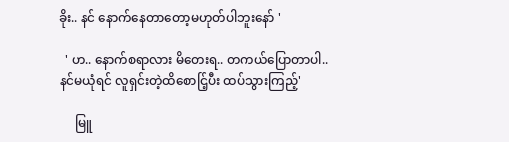ခိုး.. နင် နောက်နေတာတော့မဟုတ်ပါဘူးနော် '

  ' ဟ.. နောက်စရာလား မိတေးရ.. တကယ်ပြောတာပါ.. နင်မယုံရင် လူရှင်းတဲ့ထိစောင်ြ့ပီး ထပ်သွားကြည့်'

     မြူ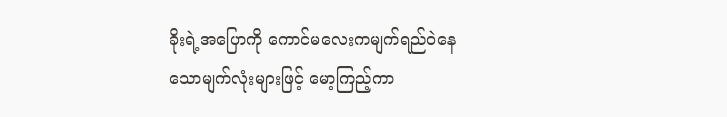ခိုးရဲ့အပြောကို ကောင်မလေးကမျက်ရည်ဝဲနေသောမျက်လုံးများဖြင့် မော့ကြည့်ကာ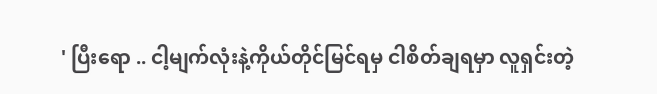' ပြီးရော .. ငါ့မျက်လုံးနဲ့ကိုယ်တိုင်မြင်ရမှ ငါစိတ်ချရမှာ လူရှင်းတဲ့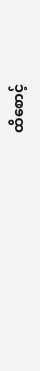ထိစောင့်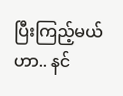ပြီးကြည့်မယ်ဟာ.. နင်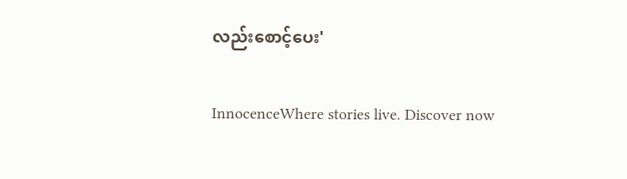လည်းစောင့်ပေး'

InnocenceWhere stories live. Discover now